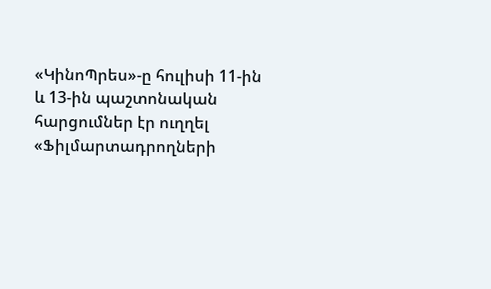«ԿինոՊրես»-ը հուլիսի 11-ին և 13-ին պաշտոնական հարցումներ էր ուղղել «Ֆիլմարտադրողների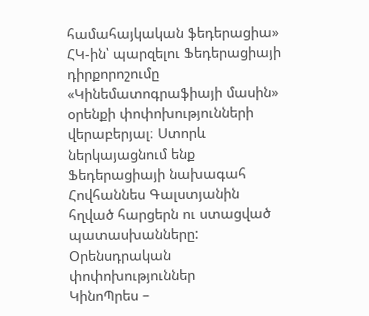համահայկական ֆեդերացիա» ՀԿ-ին՝ պարզելու Ֆեդերացիայի դիրքորոշումը «Կինեմատոգրաֆիայի մասին» օրենքի փոփոխությունների վերաբերյալ։ Ստորև ներկայացնում ենք Ֆեդերացիայի նախագահ Հովհաննես Գալստյանին հղված հարցերն ու ստացված պատասխանները:
Օրենսդրական փոփոխություններ
ԿինոՊրես –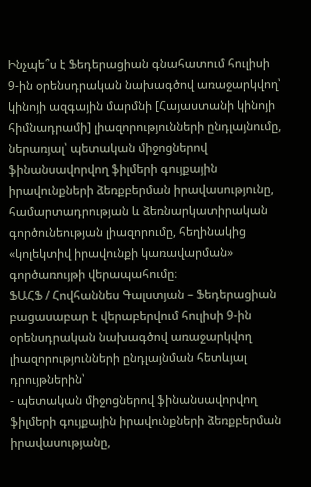Ինչպե՞ս է Ֆեդերացիան գնահատում հուլիսի 9-ին օրենսդրական նախագծով առաջարկվող՝ կինոյի ազգային մարմնի [Հայաստանի կինոյի հիմնադրամի] լիազորությունների ընդլայնումը, ներառյալ՝ պետական միջոցներով ֆինանսավորվող ֆիլմերի գույքային իրավունքների ձեռքբերման իրավասությունը, համարտադրության և ձեռնարկատիրական գործունեության լիազորումը, հեղինակից «կոլեկտիվ իրավունքի կառավարման» գործառույթի վերապահումը։
ՖԱՀՖ / Հովհաննես Գալստյան – Ֆեդերացիան բացասաբար է վերաբերվում հուլիսի 9-ին օրենսդրական նախագծով առաջարկվող լիազորությունների ընդլայնման հետևյալ դրույթներին՝
- պետական միջոցներով ֆինանսավորվող ֆիլմերի գույքային իրավունքների ձեռքբերման իրավասությանը,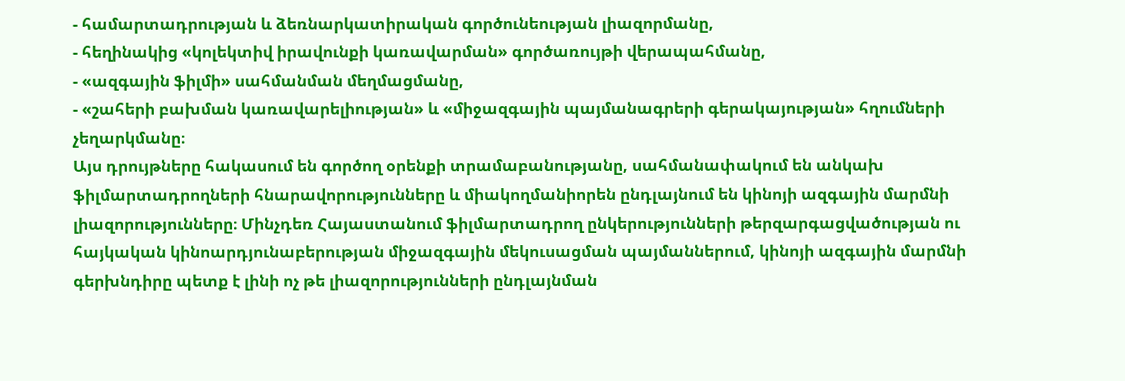- համարտադրության և ձեռնարկատիրական գործունեության լիազորմանը,
- հեղինակից «կոլեկտիվ իրավունքի կառավարման» գործառույթի վերապահմանը,
- «ազգային ֆիլմի» սահմանման մեղմացմանը,
- «շահերի բախման կառավարելիության» և «միջազգային պայմանագրերի գերակայության» հղումների չեղարկմանը։
Այս դրույթները հակասում են գործող օրենքի տրամաբանությանը, սահմանափակում են անկախ ֆիլմարտադրողների հնարավորությունները և միակողմանիորեն ընդլայնում են կինոյի ազգային մարմնի լիազորությունները։ Մինչդեռ Հայաստանում ֆիլմարտադրող ընկերությունների թերզարգացվածության ու հայկական կինոարդյունաբերության միջազգային մեկուսացման պայմաններում, կինոյի ազգային մարմնի գերխնդիրը պետք է լինի ոչ թե լիազորությունների ընդլայնման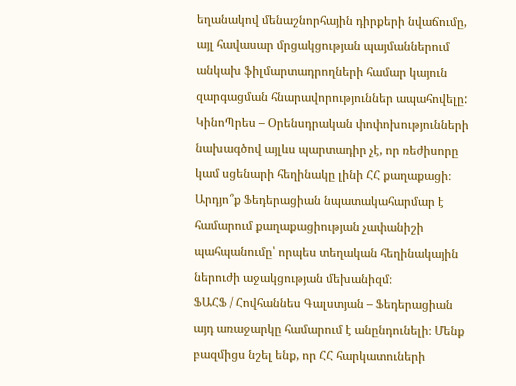եղանակով մենաշնորհային դիրքերի նվաճումը, այլ հավասար մրցակցության պայմաններում անկախ ֆիլմարտադրողների համար կայուն զարգացման հնարավորություններ ապահովելը:
ԿինոՊրես – Օրենսդրական փոփոխությունների նախագծով այլևս պարտադիր չէ, որ ռեժիսորը կամ սցենարի հեղինակը լինի ՀՀ քաղաքացի։ Արդյո՞ք Ֆեդերացիան նպատակահարմար է համարում քաղաքացիության չափանիշի պահպանումը՝ որպես տեղական հեղինակային ներուժի աջակցության մեխանիզմ։
ՖԱՀՖ / Հովհաննես Գալստյան – Ֆեդերացիան այդ առաջարկը համարում է անընդունելի։ Մենք բազմիցս նշել ենք, որ ՀՀ հարկատուների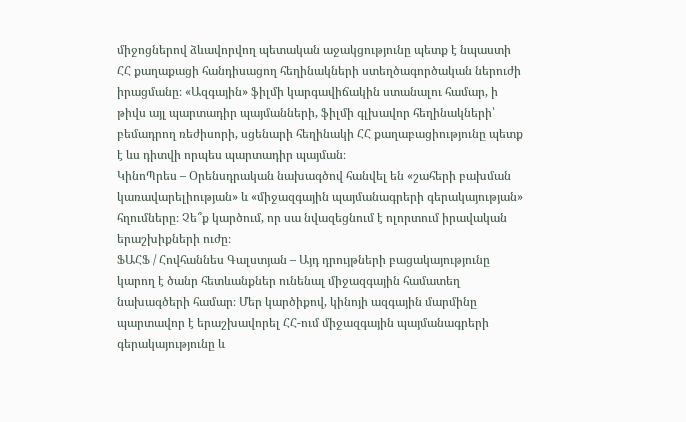միջոցներով ձևավորվող պետական աջակցությունը պետք է նպաստի ՀՀ քաղաքացի հանդիսացող հեղինակների ստեղծագործական ներուժի իրացմանը։ «Ազգային» ֆիլմի կարգավիճակին ստանալու համար, ի թիվս այլ պարտադիր պայմանների, ֆիլմի գլխավոր հեղինակների՝ բեմադրող ռեժիսորի, սցենարի հեղինակի ՀՀ քաղաբացիությունը պետք է ևս դիտվի որպես պարտադիր պայման։
ԿինոՊրես – Օրենսդրական նախագծով հանվել են «շահերի բախման կառավարելիության» և «միջազգային պայմանագրերի գերակայության» հղումները։ Չե՞ք կարծում, որ սա նվազեցնում է ոլորտում իրավական երաշխիքների ուժը։
ՖԱՀՖ / Հովհաննես Գալստյան – Այդ դրույթների բացակայությունը կարող է ծանր հետևանքներ ունենալ միջազգային համատեղ նախագծերի համար։ Մեր կարծիքով, կինոյի ազգային մարմինը պարտավոր է երաշխավորել ՀՀ-ում միջազգային պայմանագրերի գերակայությունը և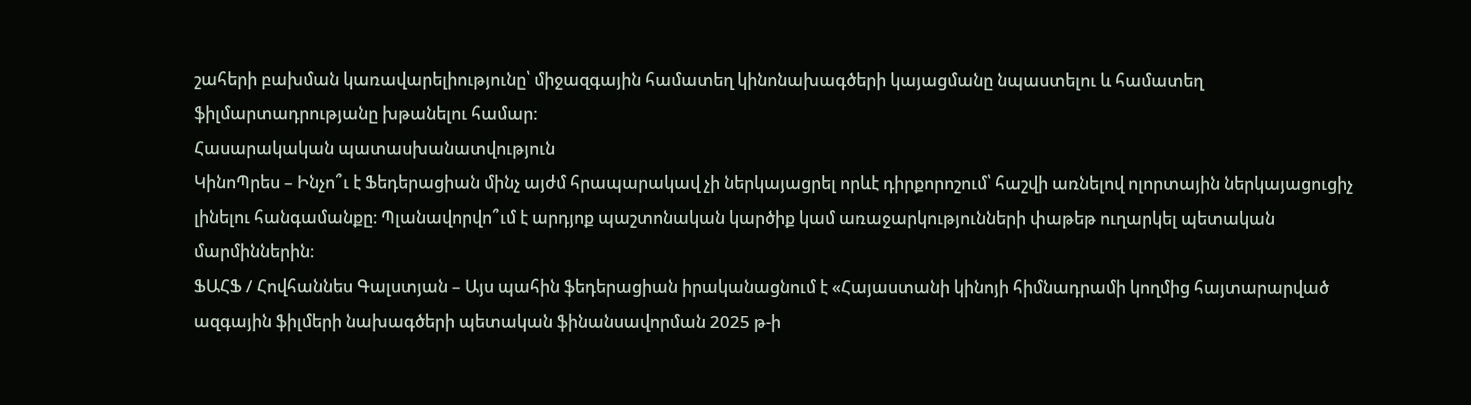շահերի բախման կառավարելիությունը՝ միջազգային համատեղ կինոնախագծերի կայացմանը նպաստելու և համատեղ ֆիլմարտադրությանը խթանելու համար:
Հասարակական պատասխանատվություն
ԿինոՊրես – Ինչո՞ւ է Ֆեդերացիան մինչ այժմ հրապարակավ չի ներկայացրել որևէ դիրքորոշում՝ հաշվի առնելով ոլորտային ներկայացուցիչ լինելու հանգամանքը։ Պլանավորվո՞ւմ է արդյոք պաշտոնական կարծիք կամ առաջարկությունների փաթեթ ուղարկել պետական մարմիններին։
ՖԱՀՖ / Հովհաննես Գալստյան – Այս պահին ֆեդերացիան իրականացնում է «Հայաստանի կինոյի հիմնադրամի կողմից հայտարարված ազգային ֆիլմերի նախագծերի պետական ֆինանսավորման 2025 թ-ի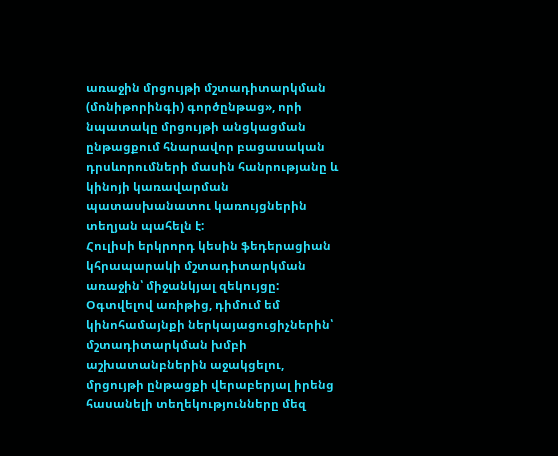առաջին մրցույթի մշտադիտարկման (մոնիթորինգի) գործընթաց», որի նպատակը մրցույթի անցկացման ընթացքում հնարավոր բացասական դրսևորումների մասին հանրությանը և կինոյի կառավարման պատասխանատու կառույցներին տեղյան պահելն է:
Հուլիսի երկրորդ կեսին ֆեդերացիան կհրապարակի մշտադիտարկման առաջին՝ միջանկյալ զեկույցը: Օգտվելով առիթից, դիմում եմ կինոհամայնքի ներկայացուցիչներին՝ մշտադիտարկման խմբի աշխատանբներին աջակցելու, մրցույթի ընթացքի վերաբերյալ իրենց հասանելի տեղեկությունները մեզ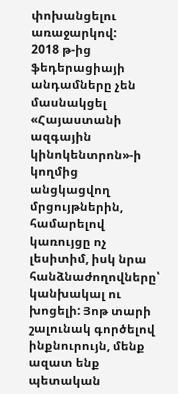փոխանցելու առաջարկով:
2018 թ-ից ֆեդերացիայի անդամները չեն մասնակցել «Հայաստանի ազգային կինոկենտրոն»-ի կողմից անցկացվող մրցույթներին, համարելով կառույցը ոչ լեսիտիմ, իսկ նրա հանձնաժողովները՝ կանխակալ ու խոցելի: Յոթ տարի շալունակ գործելով ինքնուրույն, մենք ազատ ենք պետական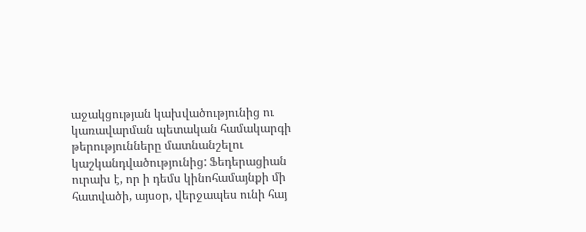աջակցության կախվածությունից ու կառավարման պետական համակարգի թերությունները մատնանշելու կաշկանդվածությունից: Ֆեդերացիան ուրախ է, որ ի դեմս կինոհամայնքի մի հատվածի, այսօր, վերջապես ունի հայ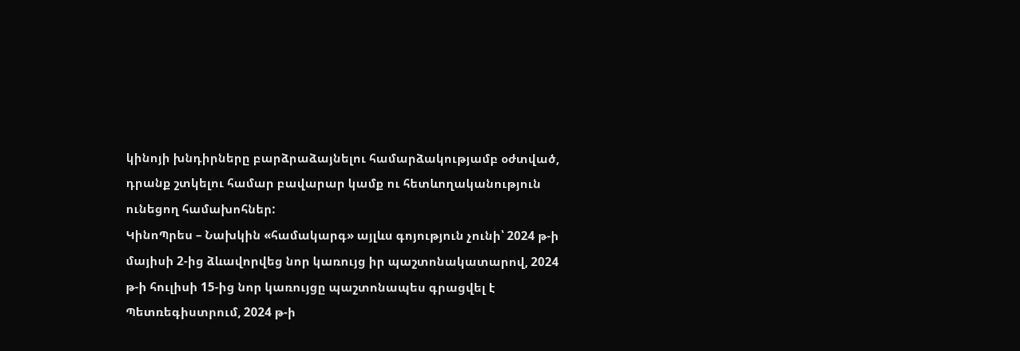կինոյի խնդիրները բարձրաձայնելու համարձակությամբ օժտված, դրանք շտկելու համար բավարար կամք ու հետևողականություն ունեցող համախոհներ:
ԿինոՊրես – Նախկին «համակարգ» այլևս գոյություն չունի՝ 2024 թ-ի մայիսի 2-ից ձևավորվեց նոր կառույց իր պաշտոնակատարով, 2024 թ-ի հուլիսի 15-ից նոր կառույցը պաշտոնապես գրացվել է Պետռեգիստրում, 2024 թ-ի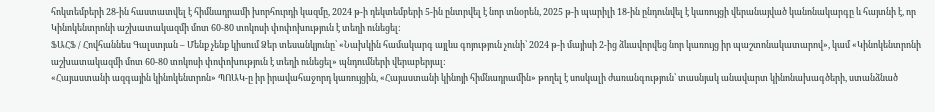հոկտեմբերի 28-ին հաստատվել է հիմնադրամի խորհուրդի կազմը, 2024 թ-ի դեկտեմբերի 5-ին ընտրվել է նոր տնօրեն, 2025 թ-ի պարիլի 18-ին ընդունվել է կառույցի վերանայված կանոնակարգը և հայտնի է, որ Կինոկենտրոնի աշխատակազմի մոտ 60-80 տոկոսի փոփոխություն է տեղի ունեցել:
ՖԱՀՖ / Հովհաննես Գալստյան – Մենք չենք կիսում Ձեր տեսանկյունը՝ «Նախկին համակարգ այլևս գոյություն չունի՝ 2024 թ-ի մայիսի 2-ից ձևավորվեց նոր կառույց իր պաշտոնակատարով», կամ «Կինոկենտրոնի աշխատակազմի մոտ 60-80 տոկոսի փոփոխություն է տեղի ունեցել» պնդումների վերաբերյալ:
«Հայաստանի ազգային կինոկենտրոն» ՊՈԱԿ-ը իր իրավահաջորդ կառույցին, «Հայաստանի կինոյի հիմնադրամին» թողել է սոսկալի ժառանգություն՝ տասնյակ անավարտ կինոնախագծերի, ստանձնած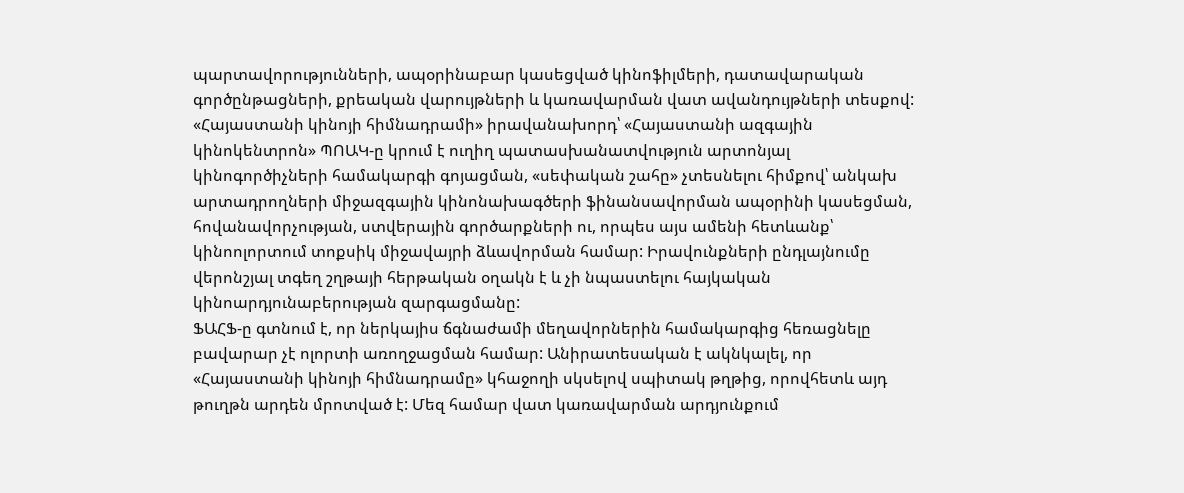պարտավորությունների, ապօրինաբար կասեցված կինոֆիլմերի, դատավարական գործընթացների, քրեական վարույթների և կառավարման վատ ավանդույթների տեսքով:
«Հայաստանի կինոյի հիմնադրամի» իրավանախորդ՝ «Հայաստանի ազգային կինոկենտրոն» ՊՈԱԿ-ը կրում է ուղիղ պատասխանատվություն արտոնյալ կինոգործիչների համակարգի գոյացման, «սեփական շահը» չտեսնելու հիմքով՝ անկախ արտադրողների միջազգային կինոնախագծերի ֆինանսավորման ապօրինի կասեցման, հովանավորչության, ստվերային գործարքների ու, որպես այս ամենի հետևանք՝ կինոոլորտում տոքսիկ միջավայրի ձևավորման համար: Իրավունքների ընդլայնումը վերոնշյալ տգեղ շղթայի հերթական օղակն է և չի նպաստելու հայկական կինոարդյունաբերության զարգացմանը:
ՖԱՀՖ-ը գտնում է, որ ներկայիս ճգնաժամի մեղավորներին համակարգից հեռացնելը բավարար չէ ոլորտի առողջացման համար: Անիրատեսական է ակնկալել, որ «Հայաստանի կինոյի հիմնադրամը» կհաջողի սկսելով սպիտակ թղթից, որովհետև այդ թուղթն արդեն մրոտված է: Մեզ համար վատ կառավարման արդյունքում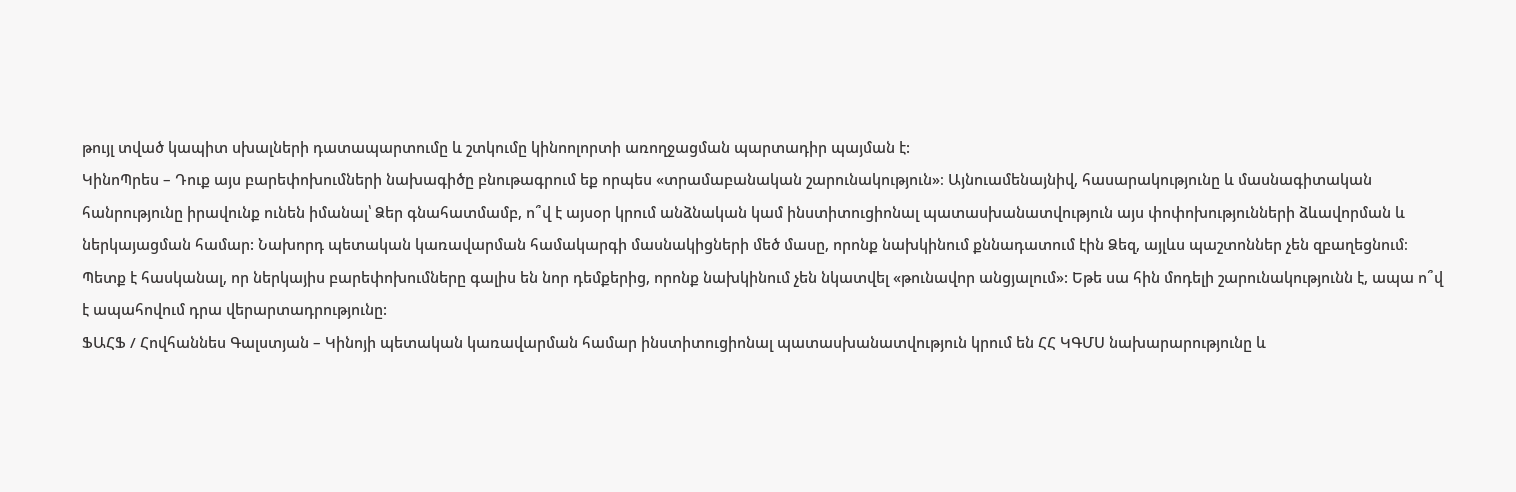թույլ տված կապիտ սխալների դատապարտումը և շտկումը կինոոլորտի առողջացման պարտադիր պայման է:
ԿինոՊրես – Դուք այս բարեփոխումների նախագիծը բնութագրում եք որպես «տրամաբանական շարունակություն»։ Այնուամենայնիվ, հասարակությունը և մասնագիտական հանրությունը իրավունք ունեն իմանալ՝ Ձեր գնահատմամբ, ո՞վ է այսօր կրում անձնական կամ ինստիտուցիոնալ պատասխանատվություն այս փոփոխությունների ձևավորման և ներկայացման համար: Նախորդ պետական կառավարման համակարգի մասնակիցների մեծ մասը, որոնք նախկինում քննադատում էին Ձեզ, այլևս պաշտոններ չեն զբաղեցնում։ Պետք է հասկանալ, որ ներկայիս բարեփոխումները գալիս են նոր դեմքերից, որոնք նախկինում չեն նկատվել «թունավոր անցյալում»: Եթե սա հին մոդելի շարունակությունն է, ապա ո՞վ է ապահովում դրա վերարտադրությունը:
ՖԱՀՖ / Հովհաննես Գալստյան – Կինոյի պետական կառավարման համար ինստիտուցիոնալ պատասխանատվություն կրում են ՀՀ ԿԳՄՍ նախարարությունը և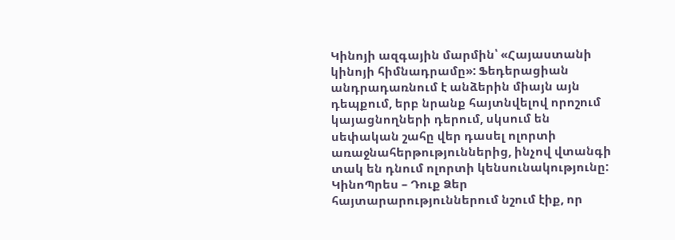Կինոյի ազգային մարմին՝ «Հայաստանի կինոյի հիմնադրամը»: Ֆեդերացիան անդրադառնում է անձերին միայն այն դեպքում, երբ նրանք հայտնվելով որոշում կայացնողների դերում, սկսում են սեփական շահը վեր դասել ոլորտի առաջնահերթություններից, ինչով վտանգի տակ են դնում ոլորտի կենսունակությունը:
ԿինոՊրես – Դուք Ձեր հայտարարություններում նշում էիք, որ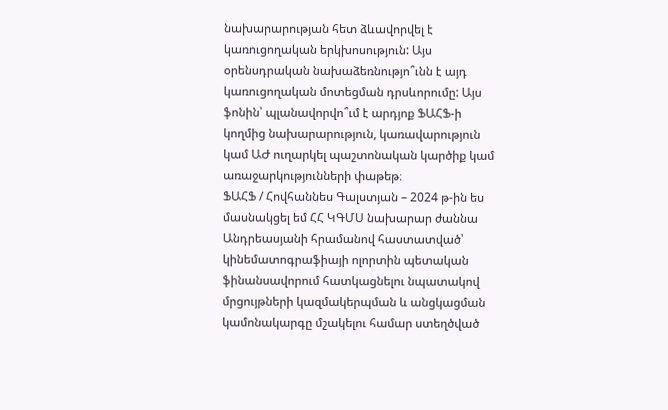նախարարության հետ ձևավորվել է կառուցողական երկխոսություն: Այս օրենսդրական նախաձեռնությո՞ւնն է այդ կառուցողական մոտեցման դրսևորումը: Այս ֆոնին՝ պլանավորվո՞ւմ է արդյոք ՖԱՀՖ-ի կողմից նախարարություն, կառավարություն կամ ԱԺ ուղարկել պաշտոնական կարծիք կամ առաջարկությունների փաթեթ։
ՖԱՀՖ / Հովհաննես Գալստյան – 2024 թ-ին ես մասնակցել եմ ՀՀ ԿԳՄՍ նախարար ժաննա Անդրեասյանի հրամանով հաստատված՝ կինեմատոգրաֆիայի ոլորտին պետական ֆինանսավորում հատկացնելու նպատակով մրցույթների կազմակերպման և անցկացման կամոնակարգը մշակելու համար ստեղծված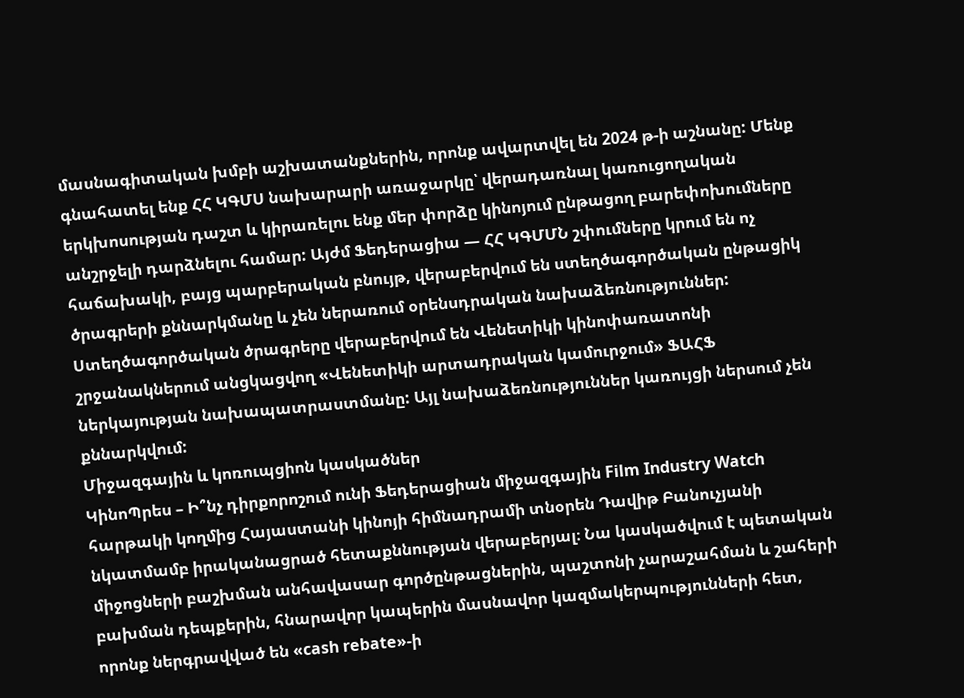մասնագիտական խմբի աշխատանքներին, որոնք ավարտվել են 2024 թ-ի աշնանը: Մենք գնահատել ենք ՀՀ ԿԳՄՍ նախարարի առաջարկը՝ վերադառնալ կառուցողական երկխոսության դաշտ և կիրառելու ենք մեր փորձը կինոյում ընթացող բարեփոխումները անշրջելի դարձնելու համար: Այժմ Ֆեդերացիա — ՀՀ ԿԳՄՄՆ շփումները կրում են ոչ հաճախակի, բայց պարբերական բնույթ, վերաբերվում են ստեղծագործական ընթացիկ ծրագրերի քննարկմանը և չեն ներառում օրենսդրական նախաձեռնություններ: Ստեղծագործական ծրագրերը վերաբերվում են Վենետիկի կինոփառատոնի շրջանակներում անցկացվող «Վենետիկի արտադրական կամուրջում» ՖԱՀՖ ներկայության նախապատրաստմանը: Այլ նախաձեռնություններ կառույցի ներսում չեն քննարկվում:
Միջազգային և կոռուպցիոն կասկածներ
ԿինոՊրես – Ի՞նչ դիրքորոշում ունի Ֆեդերացիան միջազգային Film Industry Watch հարթակի կողմից Հայաստանի կինոյի հիմնադրամի տնօրեն Դավիթ Բանուչյանի նկատմամբ իրականացրած հետաքննության վերաբերյալ։ Նա կասկածվում է պետական միջոցների բաշխման անհավասար գործընթացներին, պաշտոնի չարաշահման և շահերի բախման դեպքերին, հնարավոր կապերին մասնավոր կազմակերպությունների հետ, որոնք ներգրավված են «cash rebate»-ի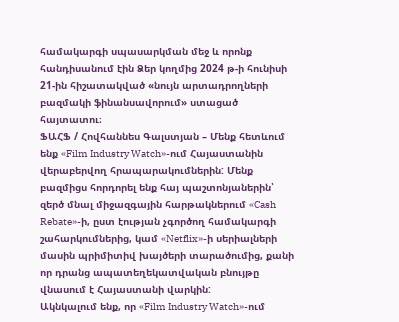համակարգի սպասարկման մեջ և որոնք հանդիսանում էին Ձեր կողմից 2024 թ-ի հունիսի 21-ին հիշատակված «նույն արտադրողների բազմակի ֆինանսավորում» ստացած հայտատու։
ՖԱՀՖ / Հովհաննես Գալստյան – Մենք հետևում ենք «Film Industry Watch»-ում Հայաստանին վերաբերվող հրապարակումներին: Մենք բազմիցս հորդորել ենք հայ պաշտոնյաներին՝ զերծ մնալ միջազգային հարթակներում «Cash Rebate»-ի, ըստ էության չգործող համակարգի շահարկումներից, կամ «Netflix»-ի սերիալների մասին պրիմիտիվ խայծերի տարածումից, քանի որ դրանց ապատեղեկատվական բնույթը վնասում է Հայաստանի վարկին:
Ակնկալում ենք, որ «Film Industry Watch»-ում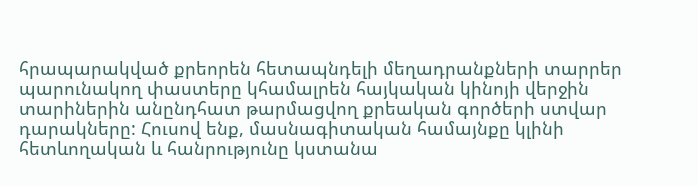հրապարակված քրեորեն հետապնդելի մեղադրանքների տարրեր պարունակող փաստերը կհամալրեն հայկական կինոյի վերջին տարիներին անընդհատ թարմացվող քրեական գործերի ստվար դարակները: Հուսով ենք, մասնագիտական համայնքը կլինի հետևողական և հանրությունը կստանա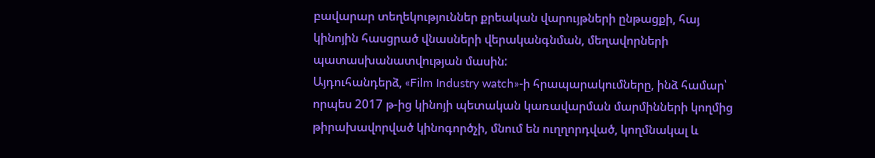բավարար տեղեկություններ քրեական վարույթների ընթացքի, հայ կինոյին հասցրած վնասների վերականգնման, մեղավորների պատասխանատվության մասին:
Այդուհանդերձ, «Film Industry watch»-ի հրապարակումները, ինձ համար՝ որպես 2017 թ-ից կինոյի պետական կառավարման մարմինների կողմից թիրախավորված կինոգործչի, մնում են ուղղորդված, կողմնակալ և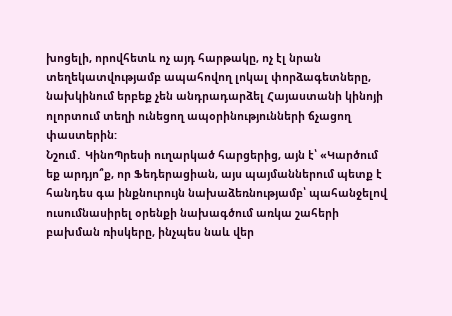խոցելի, որովհետև ոչ այդ հարթակը, ոչ էլ նրան տեղեկատվությամբ ապահովող լոկալ փորձագետները, նախկինում երբեք չեն անդրադարձել Հայաստանի կինոյի ոլորտում տեղի ունեցող ապօրինությունների ճչացող փաստերին:
Նշում․ ԿինոՊրեսի ուղարկած հարցերից, այն է՝ «Կարծում եք արդյո՞ք, որ Ֆեդերացիան, այս պայմաններում պետք է հանդես գա ինքնուրույն նախաձեռնությամբ՝ պահանջելով ուսումնասիրել օրենքի նախագծում առկա շահերի բախման ռիսկերը, ինչպես նաև վեր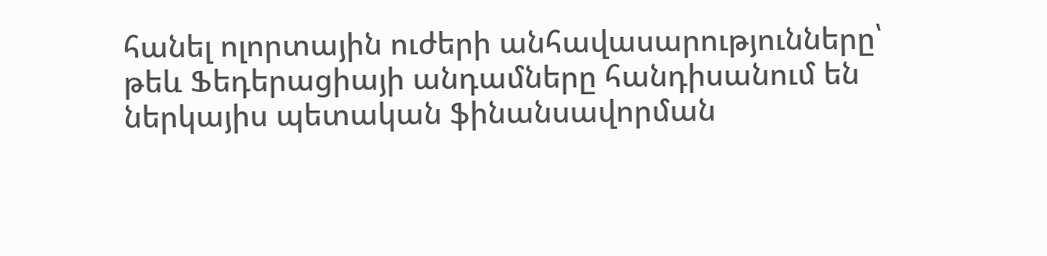հանել ոլորտային ուժերի անհավասարությունները՝ թեև Ֆեդերացիայի անդամները հանդիսանում են ներկայիս պետական ֆինանսավորման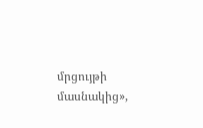մրցույթի մասնակից»,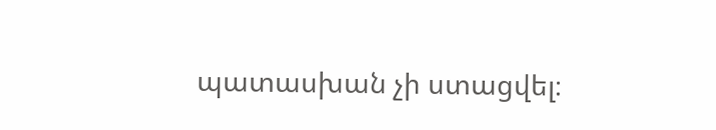պատասխան չի ստացվել։